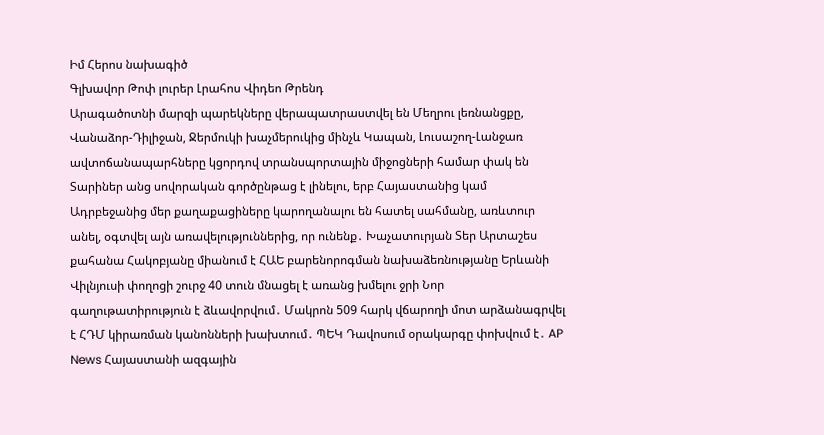Իմ Հերոս նախագիծ
Գլխավոր Թոփ լուրեր Լրահոս Վիդեո Թրենդ
Արագածոտնի մարզի պարեկները վերապատրաստվել են Մեղրու լեռնանցքը, Վանաձոր-Դիլիջան, Ջերմուկի խաչմերուկից մինչև Կապան, Լուսաշող-Լանջառ ավտոճանապարհները կցորդով տրանսպորտային միջոցների համար փակ են Տարիներ անց սովորական գործընթաց է լինելու, երբ Հայաստանից կամ Ադրբեջանից մեր քաղաքացիները կարողանալու են հատել սահմանը, առևտուր անել, օգտվել այն առավելություններից, որ ունենք․ Խաչատուրյան Տեր Արտաշես քահանա Հակոբյանը միանում է ՀԱԵ բարենորոգման նախաձեռնությանը Երևանի Վիլնյուսի փողոցի շուրջ 40 տուն մնացել է առանց խմելու ջրի Նոր գաղութատիրություն է ձևավորվում․ Մակրոն 509 հարկ վճարողի մոտ արձանագրվել է ՀԴՄ կիրառման կանոնների խախտում․ ՊԵԿ Դավոսում օրակարգը փոխվում է․ AP News Հայաստանի ազգային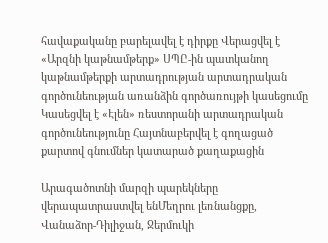հավաքականը բարելավել է դիրքը Վերացվել է «Արզնի կաթնամթերք» ՍՊԸ-ին պատկանող կաթնամթերքի արտադրության արտադրական գործունեության առանձին գործառույթի կասեցումը Կասեցվել է «Էլեն» ռեստորանի արտադրական գործունեությունը Հայտնաբերվել է գողացած քարտով գնումներ կատարած քաղաքացին

Արագածոտնի մարզի պարեկները վերապատրաստվել ենՄեղրու լեռնանցքը, Վանաձոր-Դիլիջան, Ջերմուկի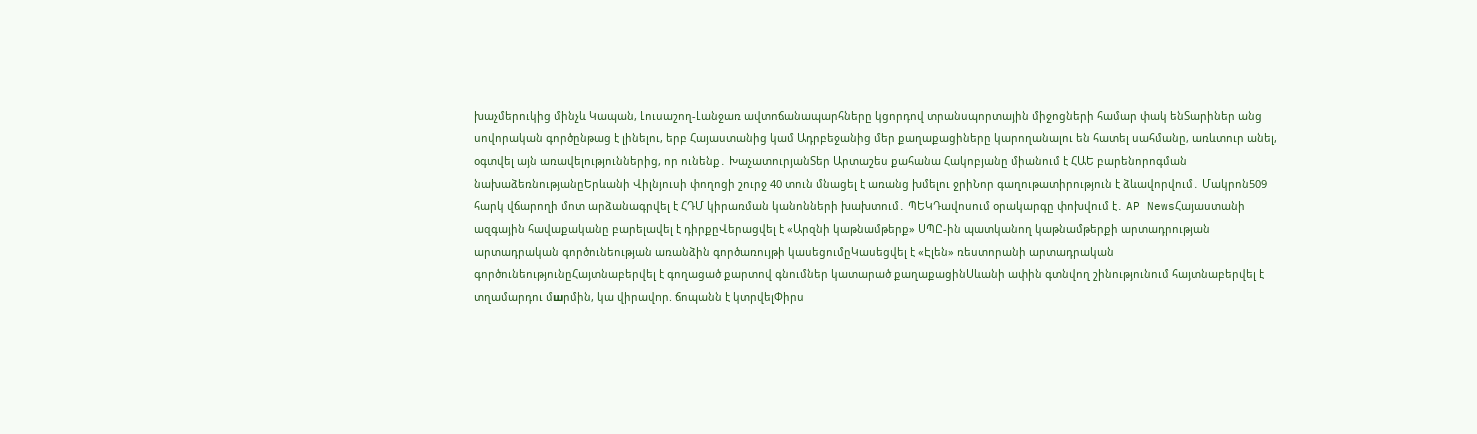խաչմերուկից մինչև Կապան, Լուսաշող-Լանջառ ավտոճանապարհները կցորդով տրանսպորտային միջոցների համար փակ ենՏարիներ անց սովորական գործընթաց է լինելու, երբ Հայաստանից կամ Ադրբեջանից մեր քաղաքացիները կարողանալու են հատել սահմանը, առևտուր անել, օգտվել այն առավելություններից, որ ունենք․ ԽաչատուրյանՏեր Արտաշես քահանա Հակոբյանը միանում է ՀԱԵ բարենորոգման նախաձեռնությանըԵրևանի Վիլնյուսի փողոցի շուրջ 40 տուն մնացել է առանց խմելու ջրիՆոր գաղութատիրություն է ձևավորվում․ Մակրոն509 հարկ վճարողի մոտ արձանագրվել է ՀԴՄ կիրառման կանոնների խախտում․ ՊԵԿԴավոսում օրակարգը փոխվում է․ AP NewsՀայաստանի ազգային հավաքականը բարելավել է դիրքըՎերացվել է «Արզնի կաթնամթերք» ՍՊԸ-ին պատկանող կաթնամթերքի արտադրության արտադրական գործունեության առանձին գործառույթի կասեցումըԿասեցվել է «Էլեն» ռեստորանի արտադրական գործունեությունըՀայտնաբերվել է գողացած քարտով գնումներ կատարած քաղաքացինՍևանի ափին գտնվող շինությունում հայտնաբերվել է տղամարդու մшրմին, կա վիրավnր. ճոպանն է կտրվելՓիրս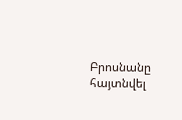Բրոսնանը հայտնվել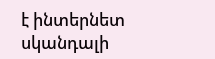է ինտերնետ սկանդալի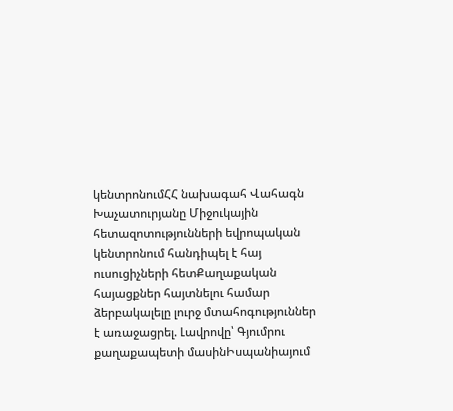կենտրոնումՀՀ նախագահ Վահագն Խաչատուրյանը Միջուկային հետազոտությունների եվրոպական կենտրոնում հանդիպել է հայ ուսուցիչների հետՔաղաքական հայացքներ հայտնելու համար ձերբակալելը լուրջ մտահոգություններ է առաջացրել. Լավրովը՝ Գյումրու քաղաքապետի մասինԻսպանիայում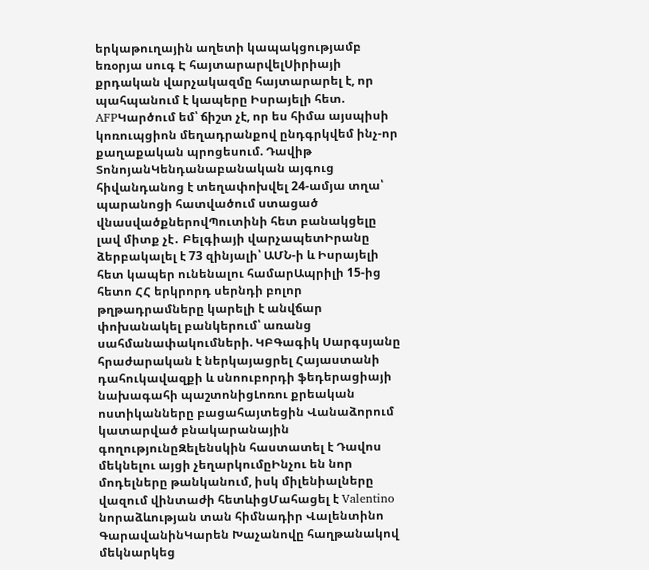երկաթուղային աղետի կապակցությամբ եռօրյա սուգ Է հայտարարվելՍիրիայի քրդական վարչակազմը հայտարարել է, որ պահպանում է կապերը Իսրայելի հետ. AFPԿարծում եմ՝ ճիշտ չէ, որ ես հիմա այսպիսի կոռուպցիոն մեղադրանքով ընդգրկվեմ ինչ-որ քաղաքական պրոցեսում. Դավիթ ՏոնոյանԿենդանաբանական այգուց հիվանդանոց է տեղափոխվել 24-ամյա տղա՝ պարանոցի հատվածում ստացած վնասվածքներովՊուտինի հետ բանակցելը լավ միտք չէ․ Բելգիայի վարչապետԻրանը ձերբակալել է 73 զինյալի՝ ԱՄՆ-ի և Իսրայելի հետ կապեր ունենալու համարԱպրիլի 15-ից հետո ՀՀ երկրորդ սերնդի բոլոր թղթադրամները կարելի է անվճար փոխանակել բանկերում՝ առանց սահմանափակումների. ԿԲԳագիկ Սարգսյանը հրաժարական է ներկայացրել Հայաստանի դահուկավազքի և սնոուբորդի ֆեդերացիայի նախագահի պաշտոնիցԼոռու քրեական ոստիկանները բացահայտեցին Վանաձորում կատարված բնակարանային գողությունըԶելենսկին հաստատել է Դավոս մեկնելու այցի չեղարկումըԻնչու են նոր մոդելները թանկանում, իսկ միլենիալները վազում վինտաժի հետևիցՄահացել է Valentino նորաձևության տան հիմնադիր Վալենտինո ԳարավանինԿարեն Խաչանովը հաղթանակով մեկնարկեց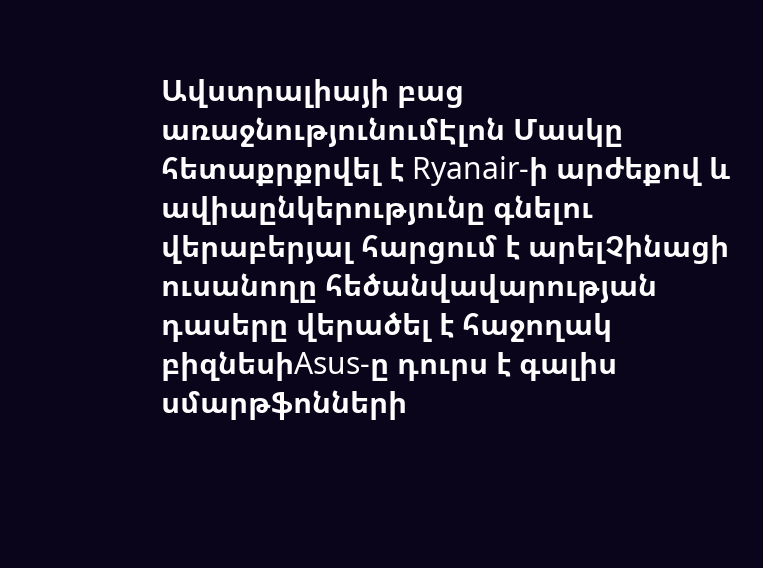Ավստրալիայի բաց առաջնությունումԷլոն Մասկը հետաքրքրվել է Ryanair-ի արժեքով և ավիաընկերությունը գնելու վերաբերյալ հարցում է արելՉինացի ուսանողը հեծանվավարության դասերը վերածել է հաջողակ բիզնեսիAsus-ը դուրս է գալիս սմարթֆոնների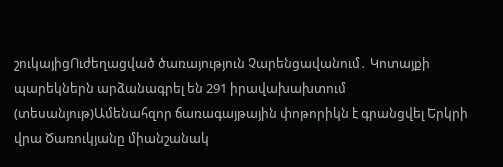շուկայիցՈւժեղացված ծառայություն Չարենցավանում․ Կոտայքի պարեկներն արձանագրել են 291 իրավախախտում (տեսանյութ)Ամենահզոր ճառագայթային փոթորիկն է գրանցվել Երկրի վրա Ծառուկյանը միանշանակ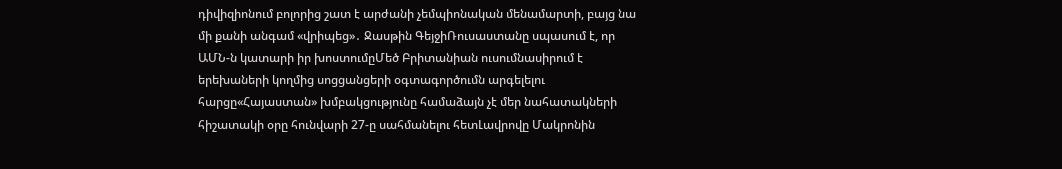դիվիզիոնում բոլորից շատ է արժանի չեմպիոնական մենամարտի, բայց նա մի քանի անգամ «վրիպեց»․ Ջասթին ԳեյջիՌուսաստանը սպասում է, որ ԱՄՆ-ն կատարի իր խոստումըՄեծ Բրիտանիան ուսումնասիրում է երեխաների կողմից սոցցանցերի օգտագործումն արգելելու հարցը«Հայաստան» խմբակցությունը համաձայն չէ մեր նահատակների հիշատակի օրը հունվարի 27-ը սահմանելու հետԼավրովը Մակրոնին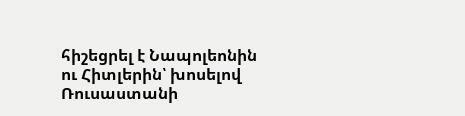հիշեցրել է Նապոլեոնին ու Հիտլերին՝ խոսելով Ռուսաստանի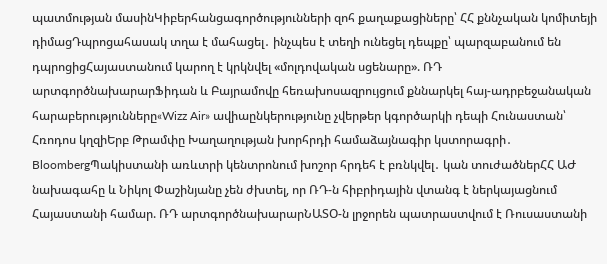պատմության մասինԿիբերհանցագործությունների զոհ քաղաքացիները՝ ՀՀ քննչական կոմիտեյի դիմացԴպրոցահասակ տղա է մահացել․ ինչպես է տեղի ունեցել դեպքը՝ պարզաբանում են դպրոցիցՀայաստանում կարող է կրկնվել «մոլդովական սցենարը». ՌԴ արտգործնախարարՖիդան և Բայրամովը հեռախոսազրույցում քննարկել հայ-ադրբեջանական հարաբերությունները«Wizz Air» ավիաընկերությունը չվերթեր կգործարկի դեպի Հունաստան՝ Հռոդոս կղզիԵրբ Թրամփը Խաղաղության խորհրդի համաձայնագիր կստորագրի․ BloombergՊակիստանի առևտրի կենտրոնում խոշոր հրդեհ է բռնկվել․ կան տուժածներՀՀ ԱԺ նախագահը և Նիկոլ Փաշինյանը չեն ժխտել, որ ՌԴ-ն հիբրիդային վտանգ է ներկայացնում Հայաստանի համար. ՌԴ արտգործնախարարՆԱՏՕ-ն լրջորեն պատրաստվում է Ռուսաստանի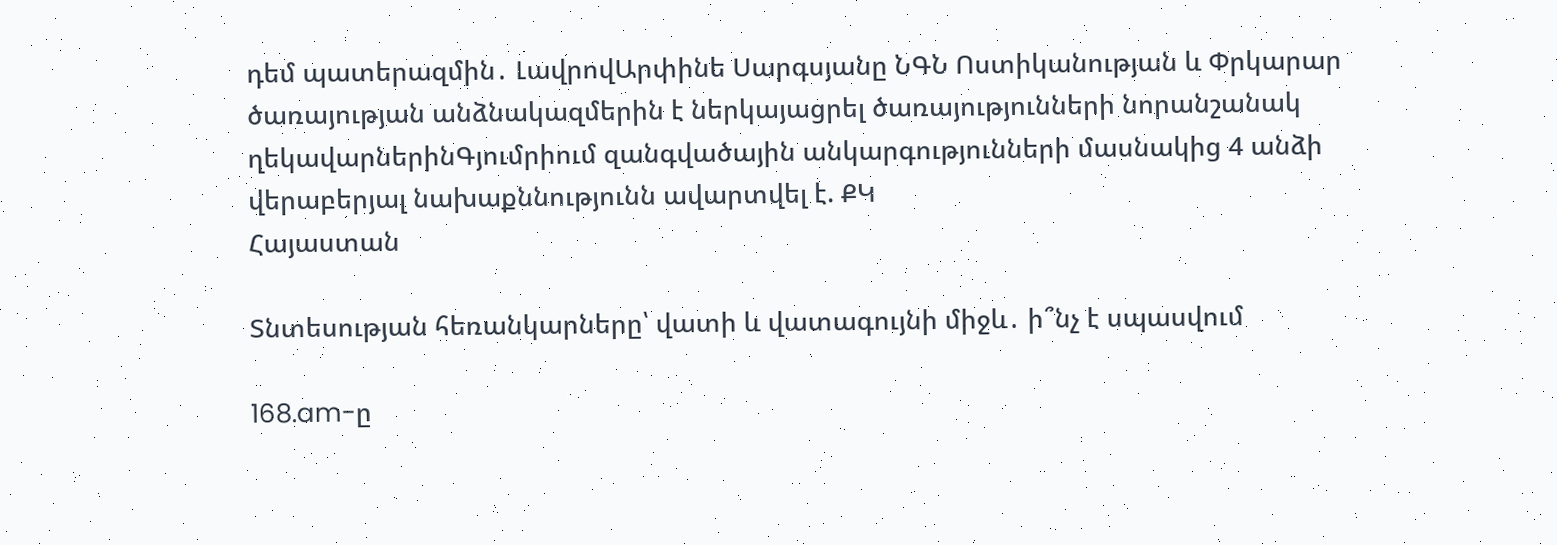դեմ պատերազմին․ ԼավրովԱրփինե Սարգսյանը ՆԳՆ Ոստիկանության և Փրկարար ծառայության անձնակազմերին է ներկայացրել ծառայությունների նորանշանակ ղեկավարներինԳյումրիում զանգվածային անկարգությունների մասնակից 4 անձի վերաբերյալ նախաքննությունն ավարտվել է. ՔԿ
Հայաստան

Տնտեսության հեռանկարները՝ վատի և վատագույնի միջև․ ի՞նչ է սպասվում

168.am-ը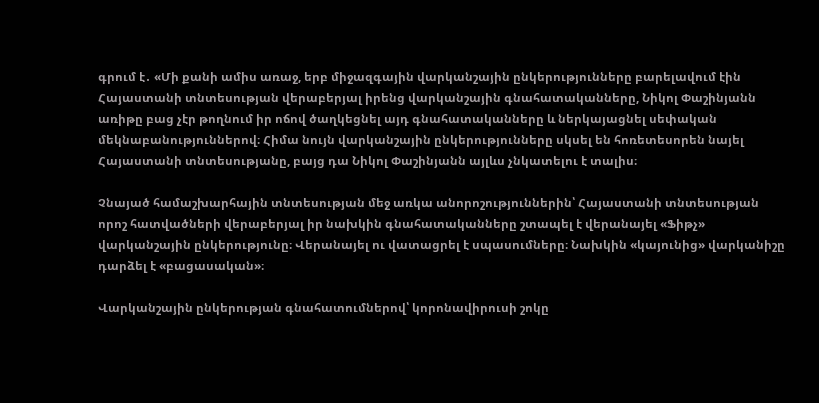գրում է․ «Մի քանի ամիս առաջ, երբ միջազգային վարկանշային ընկերությունները բարելավում էին Հայաստանի տնտեսության վերաբերյալ իրենց վարկանշային գնահատականները, Նիկոլ Փաշինյանն առիթը բաց չէր թողնում իր ոճով ծաղկեցնել այդ գնահատականները և ներկայացնել սեփական մեկնաբանություններով։ Հիմա նույն վարկանշային ընկերությունները սկսել են հոռետեսորեն նայել Հայաստանի տնտեսությանը, բայց դա Նիկոլ Փաշինյանն այլևս չնկատելու է տալիս։

Չնայած համաշխարհային տնտեսության մեջ առկա անորոշություններին՝ Հայաստանի տնտեսության որոշ հատվածների վերաբերյալ իր նախկին գնահատականները շտապել է վերանայել «Ֆիթչ» վարկանշային ընկերությունը։ Վերանայել ու վատացրել է սպասումները։ Նախկին «կայունից» վարկանիշը դարձել է «բացասական»։

Վարկանշային ընկերության գնահատումներով՝ կորոնավիրուսի շոկը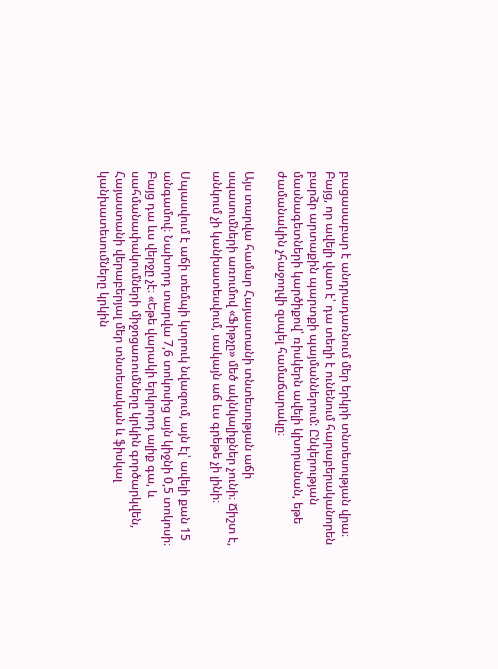բացասաբար է անդրադառնում մեր երկրի տնտեսության վրա։ Բայց, որ ավելի վատ է՝ դա տեղի է ունենում հարաբերականորեն բարձր արտաքին պարտքի պայմաններում: Ընկերության մասնագետների կարծիքով՝ ռիսկերն ավելի կխորանան, եթե ժամանակին չհաջողվի զսպել համաճարակը։

Այս տարվա համար Հայաստանի տնտեսության աճի սպասումների առումով «Ֆիթչը» մեծ ակնկալիքներ չունի։ Ճիշտ է, անկում չի կանխատեսվում, սակայն աճ ևս գրեթե չի լինի։

Սպասվում է աճի տեմպի կտրուկ նվազում, այն էլ՝ ավելի քան 15 անգամով։ Նախորդ տարվա 7,6 տոկոսից այն կիջնի 0,5 տոկոսի։ Բայց դա ևս վերջը չէ։ «Եթե վարակի երկրորդ ալիք գա, և սահմանափակումների միջոցառումները կրկին գործարկվեն, Հայաստանի վերաբերյալ մեր տնտեսական և ֆիսկալ կանխատեսումները կրկին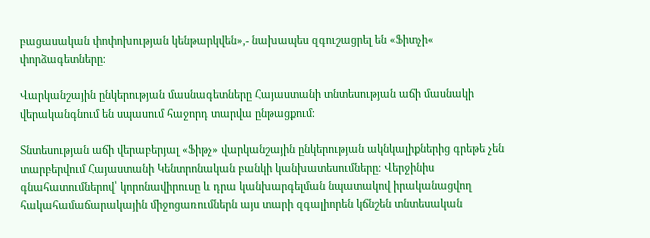բացասական փոփոխության կենթարկվեն»,- նախապես զգուշացրել են «Ֆիտչի« փորձագետները։

Վարկանշային ընկերության մասնագետները Հայաստանի տնտեսության աճի մասնակի վերականգնում են սպասում հաջորդ տարվա ընթացքում։

Տնտեսության աճի վերաբերյալ «Ֆիթչ» վարկանշային ընկերության ակնկալիքներից գրեթե չեն տարբերվում Հայաստանի Կենտրոնական բանկի կանխատեսումները։ Վերջինիս գնահատումներով՝ կորոնավիրուսը և դրա կանխարգելման նպատակով իրականացվող հակահամաճարակային միջոցառումներն այս տարի զգալիորեն կճնշեն տնտեսական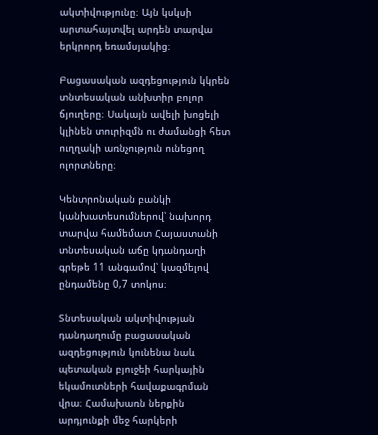ակտիվությունը։ Այն կսկսի արտահայտվել արդեն տարվա երկրորդ եռամսյակից։

Բացասական ազդեցություն կկրեն տնտեսական անխտիր բոլոր ճյուղերը։ Սակայն ավելի խոցելի կլինեն տուրիզմն ու ժամանցի հետ ուղղակի առնչություն ունեցող ոլորտները։

Կենտրոնական բանկի կանխատեսումներով՝ նախորդ տարվա համեմատ Հայաստանի տնտեսական աճը կդանդաղի գրեթե 11 անգամով՝ կազմելով ընդամենը 0,7 տոկոս։

Տնտեսական ակտիվության դանդաղումը բացասական ազդեցություն կունենա նաև պետական բյուջեի հարկային եկամուտների հավաքագրման վրա։ Համախառն ներքին արդյունքի մեջ հարկերի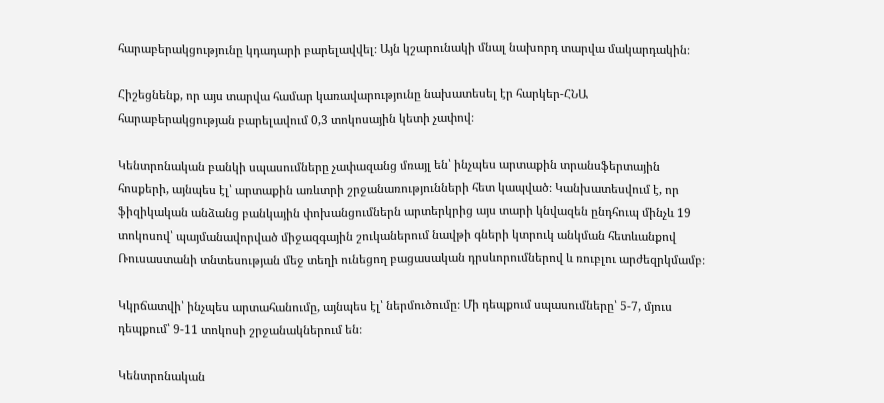հարաբերակցությունը կդադարի բարելավվել։ Այն կշարունակի մնալ նախորդ տարվա մակարդակին։

Հիշեցնենք, որ այս տարվա համար կառավարությունը նախատեսել էր հարկեր-ՀՆԱ հարաբերակցության բարելավում 0,3 տոկոսային կետի չափով։

Կենտրոնական բանկի սպասումները չափազանց մռայլ են՝ ինչպես արտաքին տրանսֆերտային հոսքերի, այնպես էլ՝ արտաքին առևտրի շրջանառությունների հետ կապված։ Կանխատեսվում է, որ ֆիզիկական անձանց բանկային փոխանցումներն արտերկրից այս տարի կնվազեն ընդհուպ մինչև 19 տոկոսով՝ պայմանավորված միջազգային շուկաներում նավթի գների կտրուկ անկման հետևանքով Ռուսաստանի տնտեսության մեջ տեղի ունեցող բացասական դրսևորումներով և ռուբլու արժեզրկմամբ։

Կկրճատվի՝ ինչպես արտահանումը, այնպես էլ՝ ներմուծումը։ Մի դեպքում սպասումները՝ 5-7, մյուս դեպքում՝ 9-11 տոկոսի շրջանակներում են։

Կենտրոնական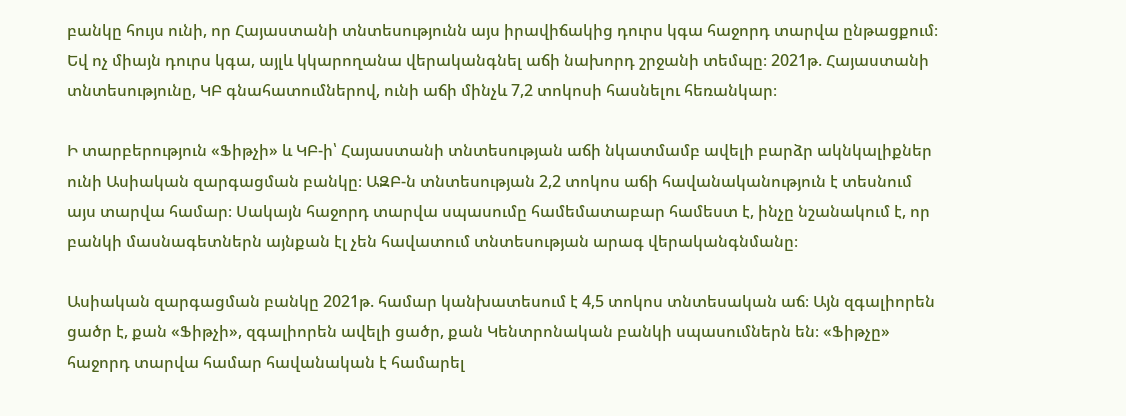բանկը հույս ունի, որ Հայաստանի տնտեսությունն այս իրավիճակից դուրս կգա հաջորդ տարվա ընթացքում։ Եվ ոչ միայն դուրս կգա, այլև կկարողանա վերականգնել աճի նախորդ շրջանի տեմպը։ 2021թ. Հայաստանի տնտեսությունը, ԿԲ գնահատումներով, ունի աճի մինչև 7,2 տոկոսի հասնելու հեռանկար։

Ի տարբերություն «Ֆիթչի» և ԿԲ-ի՝ Հայաստանի տնտեսության աճի նկատմամբ ավելի բարձր ակնկալիքներ ունի Ասիական զարգացման բանկը։ ԱԶԲ-ն տնտեսության 2,2 տոկոս աճի հավանականություն է տեսնում այս տարվա համար։ Սակայն հաջորդ տարվա սպասումը համեմատաբար համեստ է, ինչը նշանակում է, որ բանկի մասնագետներն այնքան էլ չեն հավատում տնտեսության արագ վերականգնմանը։

Ասիական զարգացման բանկը 2021թ. համար կանխատեսում է 4,5 տոկոս տնտեսական աճ։ Այն զգալիորեն ցածր է, քան «Ֆիթչի», զգալիորեն ավելի ցածր, քան Կենտրոնական բանկի սպասումներն են։ «Ֆիթչը» հաջորդ տարվա համար հավանական է համարել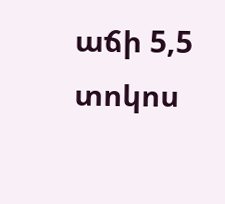աճի 5,5 տոկոս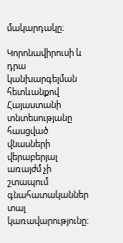մակարդակը։

Կորոնավիրուսի և դրա կանխարգելման հետևանքով Հայաստանի տնտեսությանը հասցված վնասների վերաբերյալ առայժմ չի շտապում գնահատականներ տալ կառավարությունը։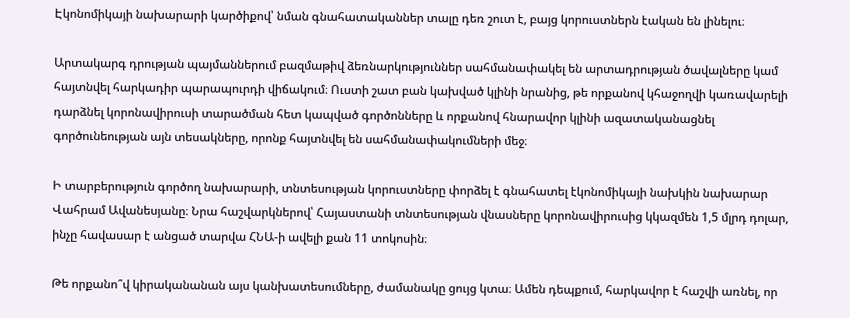Էկոնոմիկայի նախարարի կարծիքով՝ նման գնահատականներ տալը դեռ շուտ է, բայց կորուստներն էական են լինելու։

Արտակարգ դրության պայմաններում բազմաթիվ ձեռնարկություններ սահմանափակել են արտադրության ծավալները կամ հայտնվել հարկադիր պարապուրդի վիճակում։ Ուստի շատ բան կախված կլինի նրանից, թե որքանով կհաջողվի կառավարելի դարձնել կորոնավիրուսի տարածման հետ կապված գործոնները և որքանով հնարավոր կլինի ազատականացնել գործունեության այն տեսակները, որոնք հայտնվել են սահմանափակումների մեջ։

Ի տարբերություն գործող նախարարի, տնտեսության կորուստները փորձել է գնահատել էկոնոմիկայի նախկին նախարար Վահրամ Ավանեսյանը։ Նրա հաշվարկներով՝ Հայաստանի տնտեսության վնասները կորոնավիրուսից կկազմեն 1,5 մլրդ դոլար, ինչը հավասար է անցած տարվա ՀՆԱ-ի ավելի քան 11 տոկոսին։

Թե որքանո՞վ կիրականանան այս կանխատեսումները, ժամանակը ցույց կտա։ Ամեն դեպքում, հարկավոր է հաշվի առնել, որ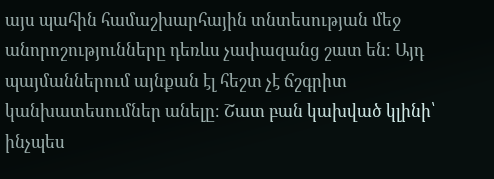այս պահին համաշխարհային տնտեսության մեջ անորոշությունները դեռևս չափազանց շատ են։ Այդ պայմաններում այնքան էլ հեշտ չէ ճշգրիտ կանխատեսումներ անելը։ Շատ բան կախված կլինի՝ ինչպես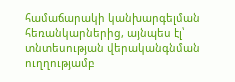համաճարակի կանխարգելման հեռանկարներից, այնպես էլ՝ տնտեսության վերականգնման ուղղությամբ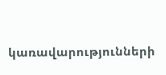կառավարությունների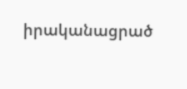իրականացրած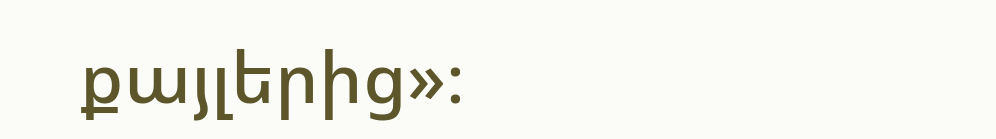քայլերից»։